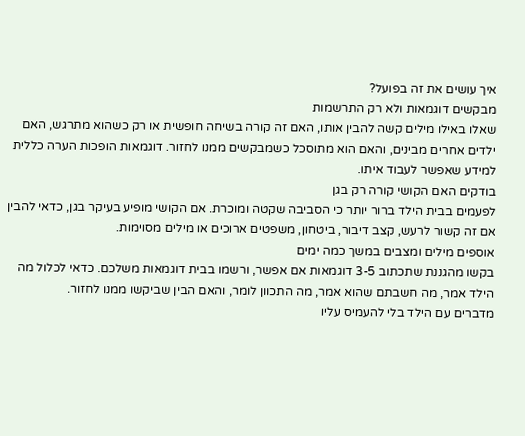איך עושים את זה בפועל?
מבקשים דוגמאות ולא רק התרשמות
שאלו באילו מילים קשה להבין אותו, האם זה קורה בשיחה חופשית או רק כשהוא מתרגש, האם ילדים אחרים מבינים, והאם הוא מתוסכל כשמבקשים ממנו לחזור. דוגמאות הופכות הערה כללית למידע שאפשר לעבוד איתו.
בודקים האם הקושי קורה רק בגן
לפעמים בבית הילד ברור יותר כי הסביבה שקטה ומוכרת. אם הקושי מופיע בעיקר בגן, כדאי להבין אם זה קשור לרעש, קצב דיבור, ביטחון, משפטים ארוכים או מילים מסוימות.
אוספים מילים ומצבים במשך כמה ימים
בקשו מהגננת שתכתוב 3-5 דוגמאות אם אפשר, ורשמו בבית דוגמאות משלכם. כדאי לכלול מה הילד אמר, מה חשבתם שהוא אמר, מה התכוון לומר, והאם הבין שביקשו ממנו לחזור.
מדברים עם הילד בלי להעמיס עליו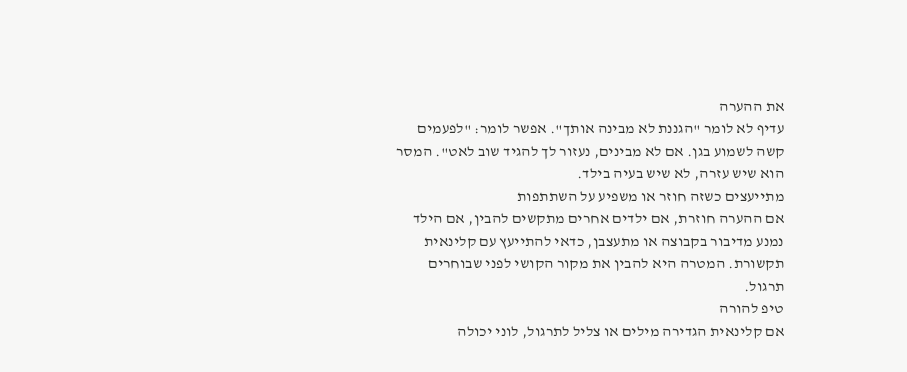את ההערה
עדיף לא לומר "הגננת לא מבינה אותך". אפשר לומר: "לפעמים קשה לשמוע בגן. אם לא מבינים, נעזור לך להגיד שוב לאט". המסר הוא שיש עזרה, לא שיש בעיה בילד.
מתייעצים כשזה חוזר או משפיע על השתתפות
אם ההערה חוזרת, אם ילדים אחרים מתקשים להבין, אם הילד נמנע מדיבור בקבוצה או מתעצבן, כדאי להתייעץ עם קלינאית תקשורת. המטרה היא להבין את מקור הקושי לפני שבוחרים תרגול.
טיפ להורה
אם קלינאית הגדירה מילים או צליל לתרגול, לוני יכולה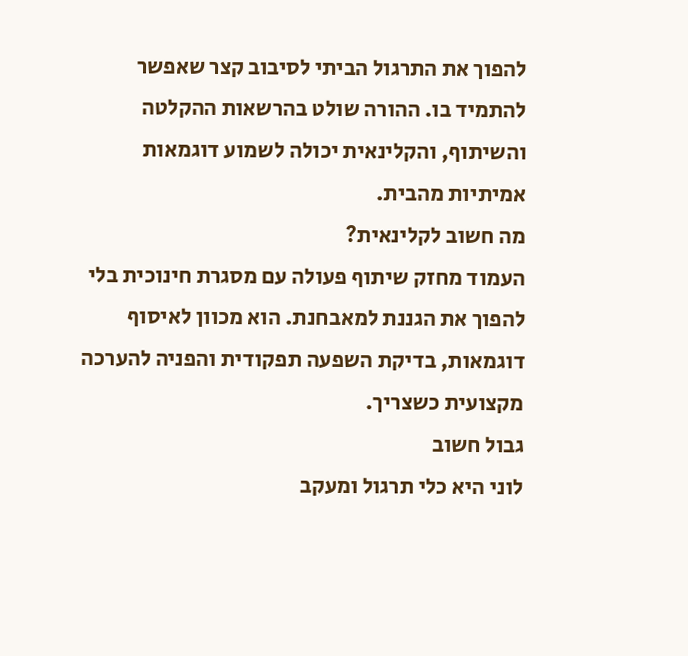להפוך את התרגול הביתי לסיבוב קצר שאפשר להתמיד בו. ההורה שולט בהרשאות ההקלטה והשיתוף, והקלינאית יכולה לשמוע דוגמאות אמיתיות מהבית.
מה חשוב לקלינאית?
העמוד מחזק שיתוף פעולה עם מסגרת חינוכית בלי להפוך את הגננת למאבחנת. הוא מכוון לאיסוף דוגמאות, בדיקת השפעה תפקודית והפניה להערכה מקצועית כשצריך.
גבול חשוב
לוני היא כלי תרגול ומעקב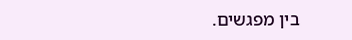בין מפגשים.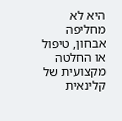היא לא מחליפה אבחון, טיפול או החלטה מקצועית של קלינאית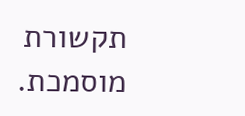תקשורת מוסמכת.